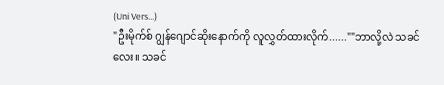(Uni Vers...)
"ဦးမိုက်စ် ဂျွန်ဂျောင်ဆိုးနောက်ကို လူလွှတ်ထားလိုက်......""ဘာလို့လဲ သခင်လေး။ သခင်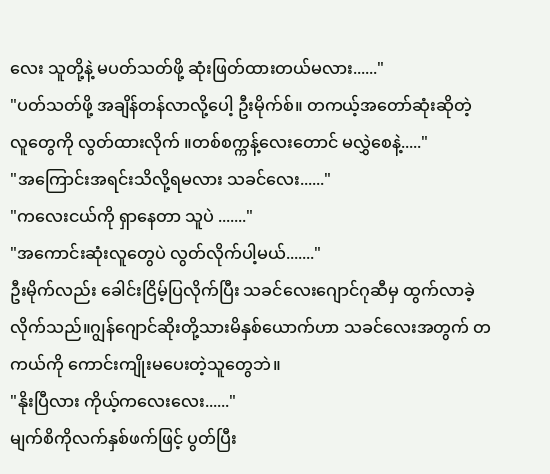လေး သူတို့နဲ့ မပတ်သတ်ဖို့ ဆုံးဖြတ်ထားတယ်မလား......"
"ပတ်သတ်ဖို့ အချိန်တန်လာလို့ပေါ့ ဦးမိုက်စ်။ တကယ့်အတော်ဆုံးဆိုတဲ့ လူတွေကို လွတ်ထားလိုက် ။တစ်စက္ကန့်လေးတောင် မလွှဲစေနဲ့....."
"အကြောင်းအရင်းသိလို့ရမလား သခင်လေး......"
"ကလေးငယ်ကို ရှာနေတာ သူပဲ ......."
"အကောင်းဆုံးလူတွေပဲ လွတ်လိုက်ပါ့မယ်......."
ဦးမိုက်လည်း ခေါင်းငြိမ့်ပြလိုက်ပြီး သခင်လေးဂျောင်ဂုဆီမှ ထွက်လာခဲ့လိုက်သည်။ဂျွန်ဂျောင်ဆိုးတို့သားမိနှစ်ယောက်ဟာ သခင်လေးအတွက် တကယ်ကို ကောင်းကျိုးမပေးတဲ့သူတွေဘဲ။
"နိုးပြီလား ကိုယ့်ကလေးလေး......"
မျက်စိကိုလက်နှစ်ဖက်ဖြင့် ပွတ်ပြီး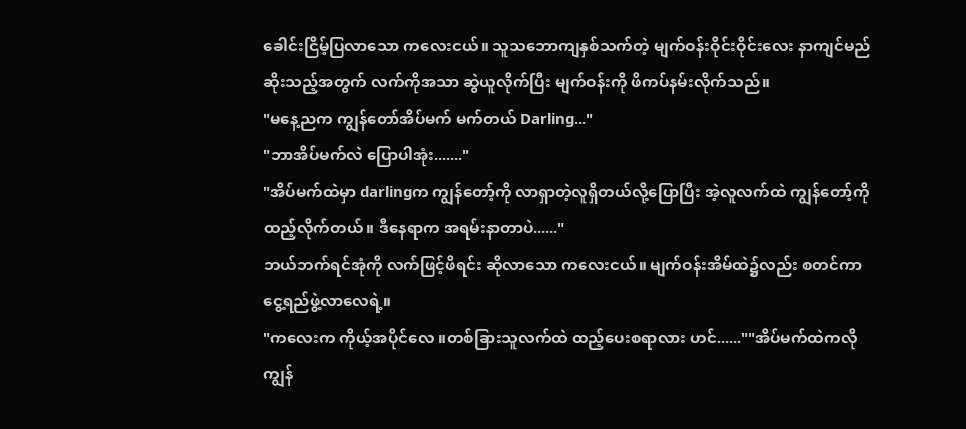ခေါင်းငြိမ့်ပြလာသော ကလေးငယ်။ သူသဘောကျနှစ်သက်တဲ့ မျက်ဝန်းဝိုင်းဝိုင်းလေး နာကျင်မည်ဆိုးသည့်အတွက် လက်ကိုအသာ ဆွဲယူလိုက်ပြီး မျက်ဝန်းကို ဖိကပ်နမ်းလိုက်သည်။
"မနေ့ညက ကျွန်တော်အိပ်မက် မက်တယ် Darling..."
"ဘာအိပ်မက်လဲ ပြောပါအုံး......."
"အိပ်မက်ထဲမှာ darlingက ကျွန်တော့်ကို လာရှာတဲ့လူရှိတယ်လို့ပြောပြီး အဲ့လူလက်ထဲ ကျွန်တော့်ကို ထည့်လိုက်တယ်။ ဒီနေရာက အရမ်းနာတာပဲ......"
ဘယ်ဘက်ရင်အုံကို လက်ဖြင့်ဖိရင်း ဆိုလာသော ကလေးငယ်။ မျက်ဝန်းအိမ်ထဲ၌လည်း စတင်ကာ ငွေ့ရည်ဖွဲ့လာလေရဲ့။
"ကလေးက ကိုယ့်အပိုင်လေ ။တစ်ခြားသူလက်ထဲ ထည့်ပေးစရာလား ဟင်......""အိပ်မက်ထဲကလို ကျွန်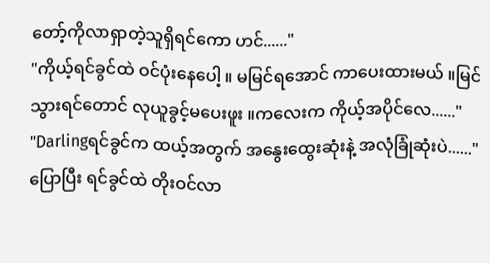တော့်ကိုလာရှာတဲ့သူရှိရင်ကော ဟင်......"
"ကိုယ့်ရင်ခွင်ထဲ ဝင်ပုံးနေပေါ့ ။ မမြင်ရအောင် ကာပေးထားမယ် ။မြင်သွားရင်တောင် လုယူခွင့်မပေးဖူး ။ကလေးက ကိုယ့်အပိုင်လေ......"
"Darlingရင်ခွင်က ထယ့်အတွက် အနွေးထွေးဆုံးနဲ့ အလုံခြုံဆုံးပဲ......"
ပြောပြီး ရင်ခွင်ထဲ တိုးဝင်လာ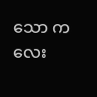သော ကလေး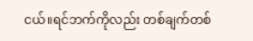ငယ်။ရင်ဘက်ကိုလည်း တစ်ချက်တစ်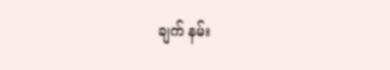ချက် နမ်း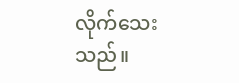လိုက်သေးသည်။